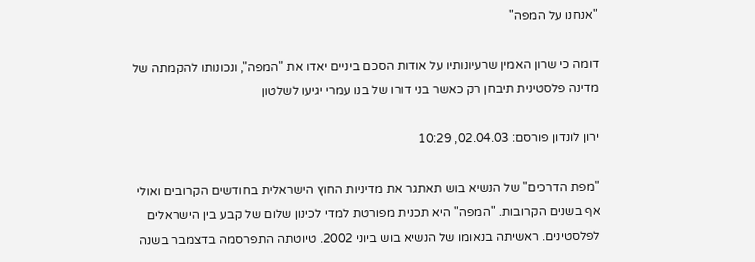"אנחנו על המפה"

דומה כי שרון האמין שרעיונותיו על אודות הסכם ביניים יאדו את "המפה", ונכונותו להקמתה של מדינה פלסטינית תיבחן רק כאשר בני דורו של בנו עמרי יגיעו לשלטון

ירון לונדון פורסם: 02.04.03, 10:29

"מפת הדרכים" של הנשיא בוש תאתגר את מדיניות החוץ הישראלית בחודשים הקרובים ואולי אף בשנים הקרובות. "המפה" היא תכנית מפורטת למדי לכינון שלום של קבע בין הישראלים לפלסטינים. ראשיתה בנאומו של הנשיא בוש ביוני 2002. טיוטתה התפרסמה בדצמבר בשנה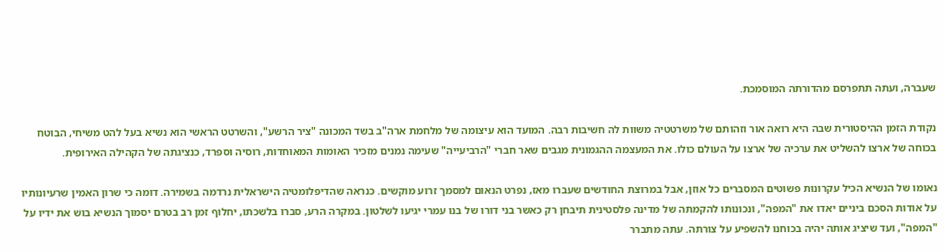שעברה, ועתה תתפרסם מהדורתה המוסמכת.

נקודת הזמן ההיסטורית שבה היא רואה אור וזהותם של משרטטיה משוות לה חשיבות רבה. המועד הוא עיצומה של מלחמת ארה"ב בשד המכונה "ציר הרשע", והשרטט הראשי הוא נשיא בעל להט משיחי, הבוטח בכוחה של ארצו להשליט את ערכיה של ארצו על העולם כולו. את המעצמה ההגמונית מגבים שאר חברי "הרביעייה" שעימה נמנים מזכיר האומות המאוחדות, רוסיה וספרד, כנציגתה של הקהילה האירופית.

נאומו של הנשיא הכיל עקרונות פשוטים המסברים כל אוזן, אבל במרוצת החודשים שעברו מאז, נפרט הנאום למסמך זרוע מוקשים. כנראה שהדיפלומטיה הישראלית נרדמה בשמירה. דומה כי שרון האמין שרעיונותיו על אודות הסכם ביניים יאדו את "המפה", ונכונותו להקמתה של מדינה פלסטינית תיבחן רק כאשר בני דורו של בנו עמרי יגיעו לשלטון. במקרה הרע, סברו בלשכתו, יחלוף זמן רב בטרם יסמוך הנשיא בוש את ידיו על "המפה", ועד שיציג אותה יהיה בכוחנו להשפיע על צורתה. עתה מתברר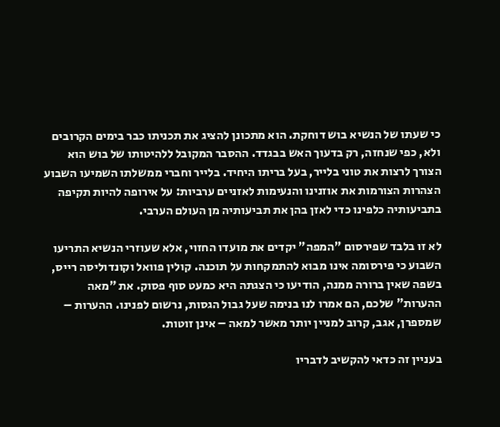כי שעתו של הנשיא בוש דוחקת. הוא מתכונן להציג את תכניתו כבר בימים הקרובים ולא, כפי שנחזה, רק בדעוך האש בבגדד. ההסבר המקובל ללהיטותו של בוש הוא הצורך לרצות את טוני בלייר, בעל בריתו היחיד. בלייר וחברי ממשלתו השמיעו השבוע הצהרות הצורמות את אוזנינו והנעימות לאזניים ערביות: על אירופה להיות תקיפה בתביעותיה כלפינו כדי לאזן בהן את תביעותיה מן העולם הערבי.

לא זו בלבד שפירסום "המפה" יקדים את מועדו החזוי, אלא שעוזרי הנשיא התריעו השבוע כי פירסומה אינו מבוא להתמקחות על תוכנה. קולין פוואל וקונדוליסה רייס, בשפה שאין ברורה ממנה, הודיעו כי הצגתה היא כמעט סוף פסוק. את "מאה ההערות" שלכם, הם אמרו לנו בנימה שעל גבול הגסות, נרשום לפנינו. ההערות – שמספרן, אגב, קרוב למניין יותר מאשר למאה – אינן זוטות.

בעניין זה כדאי להקשיב לדבריו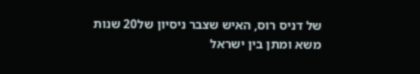של דניס רוס, האיש שצבר ניסיון של20 שנות משא ומתן בין ישראל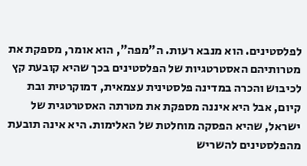לפלסטינים. הוא מנבא רעות. ה"מפה", הוא אומר, מספקת את מטרותיהם האסטרטגיות של הפלסטינים בכך שהיא קובעת קץ לכיבוש והכרה במדינה פלסטינית עצמאית, דמוקרטית ובת קיום, אבל היא איננה מספקת את מטרתה האסטרטגית של ישראל, שהיא הפסקה מוחלטת של האלימות. היא אינה תובעת מהפלסטינים להשריש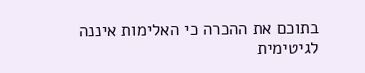בתוכם את ההכרה כי האלימות איננה לגיטימית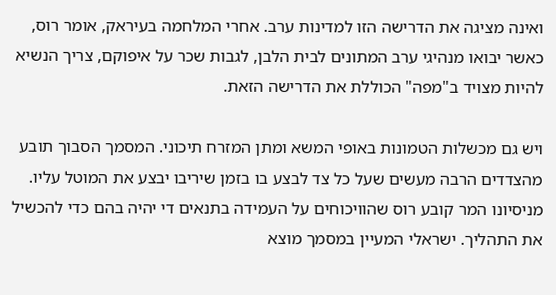ואינה מציגה את הדרישה הזו למדינות ערב. אחרי המלחמה בעיראק, אומר רוס, כאשר יבואו מנהיגי ערב המתונים לבית הלבן, לגבות שכר על איפוקם, צריך הנשיא להיות מצויד ב"מפה" הכוללת את הדרישה הזאת.

ויש גם מכשלות הטמונות באופי המשא ומתן המזרח תיכוני. המסמך הסבוך תובע מהצדדים הרבה מעשים שעל כל צד לבצע בו בזמן שיריבו יבצע את המוטל עליו. מניסיונו המר קובע רוס שהוויכוחים על העמידה בתנאים די יהיה בהם כדי להכשיל את התהליך. ישראלי המעיין במסמך מוצא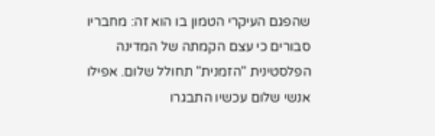שהפגם העיקרי הטמון בו הוא זה: מחבריו סבורים כי עצם הקמתה של המדינה הפלסטינית "הזמנית" תחולל שלום. אפילו אנשי שלום עכשיו התבגרו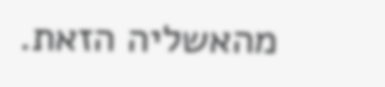מהאשליה הזאת.